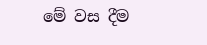මේ වස දීම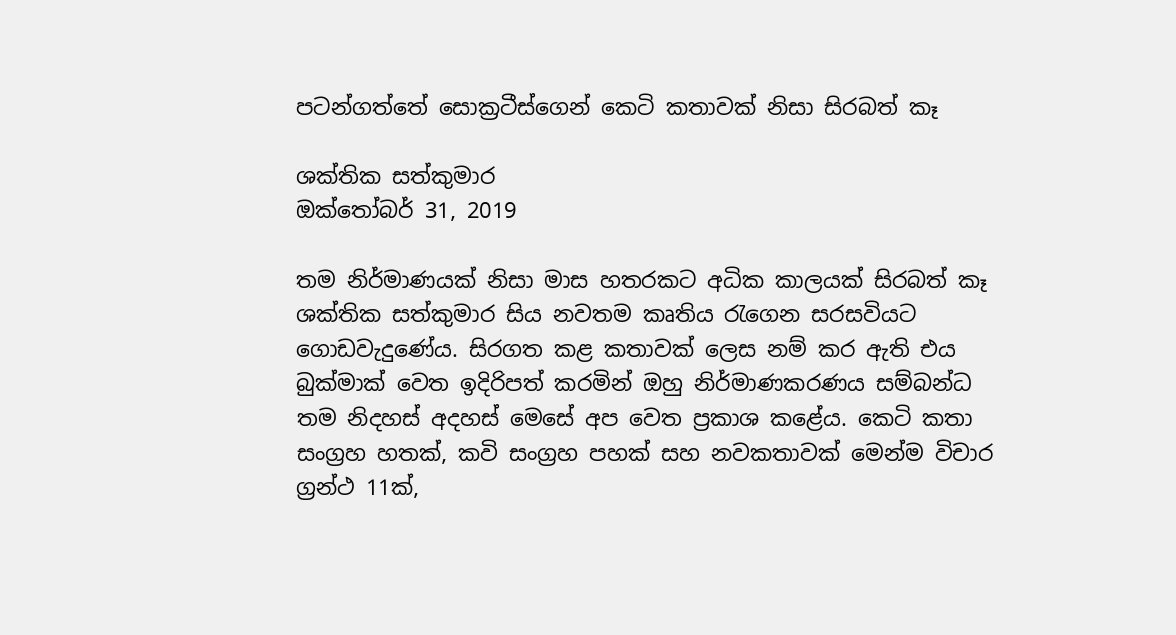පටන්ගත්තේ සොක්‍රටීස්ගෙන් කෙටි කතාවක් නිසා සිරබත් කෑ

ශක්තික සත්කුමාර
ඔක්තෝබර් 31, 2019

තම නිර්මාණයක් නිසා මාස හතරකට අධික කාලයක් සිරබත් කෑ ශක්තික සත්කුමාර සිය නවතම කෘතිය රැගෙන සරසවියට ගොඩවැදුණේය. සිරගත කළ කතාවක් ලෙස නම් කර ඇති එය බුක්මාක් වෙත ඉදිරිපත් කරමින් ඔහු නිර්මාණකරණය සම්බන්ධ තම නිදහස් අදහස් මෙසේ අප වෙත ප්‍රකාශ කළේය. කෙටි කතා සංග්‍රහ හතක්, කවි සංග්‍රහ පහක් සහ නවකතාවක් මෙන්ම විචාර ග්‍රන්ථ 11ක්,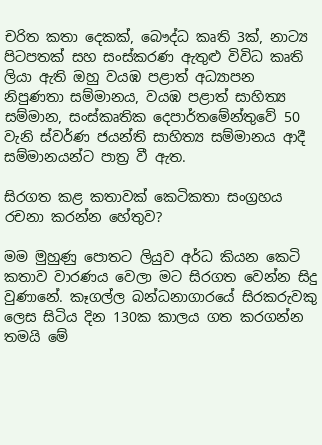චරිත කතා දෙකක්, බෞද්ධ කෘති 3ක්, නාට්‍ය පිටපතක් සහ සංස්කරණ ඇතුළු විවිධ කෘති ලියා ඇති ඔහු වයඹ පළාත් අධ්‍යාපන නිපුණතා සම්මානය, වයඹ පළාත් සාහිත්‍ය සම්මාන, සංස්කෘතික දෙපාර්තමේන්තුවේ 50 වැනි ස්වර්ණ ජයන්ති සාහිත්‍ය සම්මානය ආදී සම්මානයන්ට පාත්‍ර වී ඇත.

සිරගත කළ කතාවක් කෙටිකතා සංග්‍රහය රචනා කරන්න හේතුව?

මම මුහුණු පොතට ලියුව අර්ධ කියන කෙටි කතාව වාරණය වෙලා මට සිරගත වෙන්න සිදු වුණානේ. කෑගල්ල බන්ධනාගාරයේ සිරකරුවකු ලෙස සිටිය දින 130ක කාලය ගත කරගන්න තමයි මේ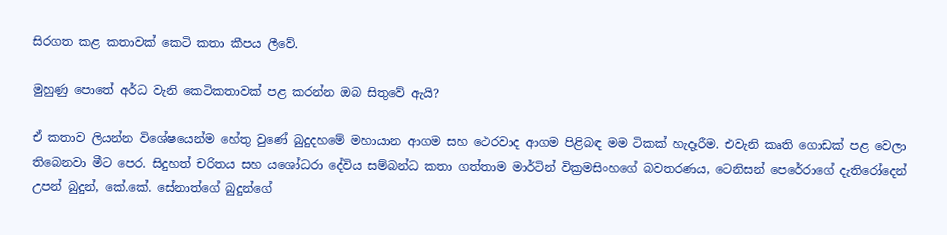සිරගත කළ කතාවක් කෙටි කතා කීපය ලීවේ.

මුහුණු පොතේ අර්ධ වැනි කෙටිකතාවක් පළ කරන්න ඔබ සිතුවේ ඇයි?

ඒ කතාව ලියන්න විශේෂයෙන්ම හේතු වුණේ බුදුදහමේ මහායාන ආගම සහ ථෙරවාද ආගම පිළිබඳ මම ටිකක් හැදෑරීම. එවැනි කෘති ගොඩක් පළ වෙලා තිබෙනවා මීට පෙර. සිදුහත් චරිතය සහ යශෝධරා දේවිය සම්බන්ධ කතා ගත්තාම මාර්ටින් වික්‍රමසිංහගේ බවතරණය, ටෙනිසන් පෙරේරාගේ දැතිරෝදෙන් උපන් බුදුන්, කේ.කේ. සේනාත්ගේ බුදුන්ගේ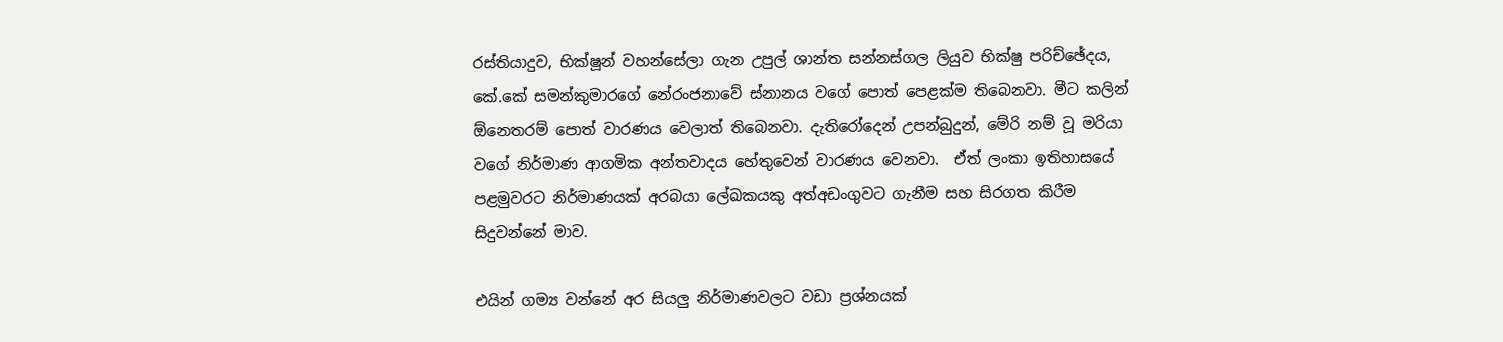රස්තියාදුව, භික්ෂූන් වහන්සේලා ගැන උපුල් ශාන්ත සන්නස්ගල ලියුව භික්ෂු පරිච්ඡේදය, කේ.කේ සමන්කුමාරගේ නේරංජනාවේ ස්නානය වගේ පොත් පෙළක්ම තිබෙනවා. මීට කලින් ඕනෙතරම් පොත් වාරණය වෙලාත් තිබෙනවා. දැතිරෝදෙන් උපන්බුදුන්, මේරි නම් වූ මරියා වගේ නිර්මාණ ආගමික අන්තවාදය හේතුවෙන් වාරණය වෙනවා.  ඒත් ලංකා ඉතිහාසයේ පළමුවරට නිර්මාණයක් අරබයා ලේඛකයකු අත්අඩංගුවට ගැනීම සහ සිරගත කිරීම සිදුවන්නේ මාව.

එයින් ගම්‍ය වන්නේ අර සියලු නිර්මාණවලට වඩා ප්‍රශ්නයක්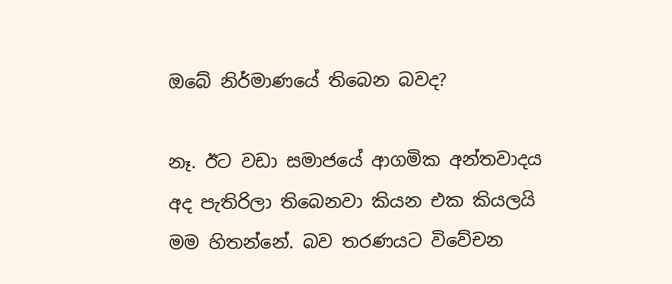ඔබේ නිර්මාණයේ තිබෙන බවද?

නෑ. ඊට වඩා සමාජයේ ආගමික අන්තවාදය අද පැතිරිලා තිබෙනවා කියන එක කියලයි මම හිතන්නේ. බව තරණයට විවේචන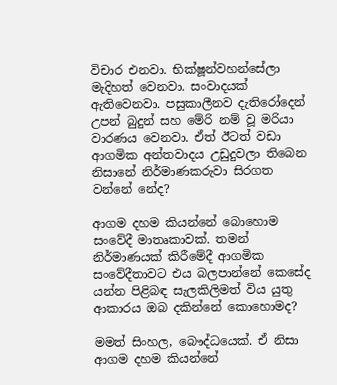විචාර එනවා. භික්ෂූන්වහන්සේලා මැදිහත් වෙනවා. සංවාදයක් ඇතිවෙනවා. පසුකාලීනව දැතිරෝදෙන් උපන් බුදුන් සහ මේරි නම් වූ මරියා වාරණය වෙනවා. ඒත් ඊටත් වඩා ආගමික අන්තවාදය උඩුදුවලා තිබෙන නිසානේ නිර්මාණකරුවා සිරගත වන්නේ නේද?

ආගම දහම කියන්නේ බොහොම සංවේදී මාතෘකාවක්. තමන් නිර්මාණයක් කිරීමේදී ආගමික සංවේදීතාවට එය බලපාන්නේ කෙසේද යන්න පිළිබඳ සැලකිලිමත් විය යුතු ආකාරය ඔබ දකින්නේ කොහොමද?

මමත් සිංහල, බෞද්ධයෙක්. ඒ නිසා ආගම දහම කියන්නේ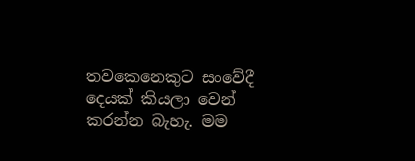තවකෙනෙකුට සංවේදී දෙයක් කියලා වෙන් කරන්න බැහැ. මම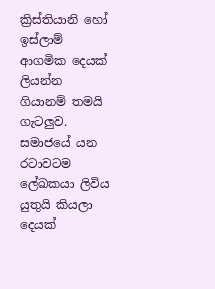ක්‍රිස්තියානි හෝ ඉස්ලාම් ආගමික දෙයක් ලියන්න ගියානම් තමයි ගැටලුව. සමාජයේ යන රටාවටම ලේඛකයා ලිවිය යුතුයි කියලා දෙයක්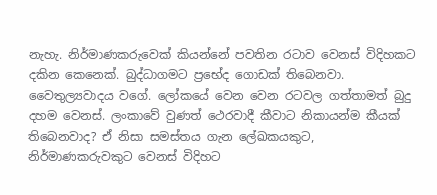නැහැ. නිර්මාණකරුවෙක් කියන්නේ පවතින රටාව වෙනස් විදිහකට දකින කෙනෙක්. බුද්ධාගමට ප්‍රභේද ගොඩක් තිබෙනවා. වෛතුල්‍යවාදය වගේ. ලෝකයේ වෙන වෙන රටවල ගත්තාමත් බුදු දහම වෙනස්. ලංකාවේ වුණත් ථෙරවාදී කීවාට නිකායන්ම කීයක් තිබෙනවාද? ඒ නිසා සමස්තය ගැන ලේඛකයකුට, නිර්මාණකරුවකුට වෙනස් විදිහට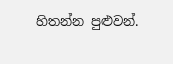හිතන්න පුළුවන්.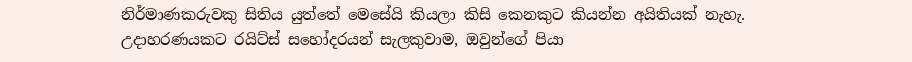නිර්මාණකරුවකු සිතිය යුත්තේ මෙසේයි කියලා කිසි කෙනකුට කියන්න අයිතියක් නැහැ. උදාහරණයකට රයිට්ස් සහෝදරයන් සැලකුවාම, ඔවුන්ගේ පියා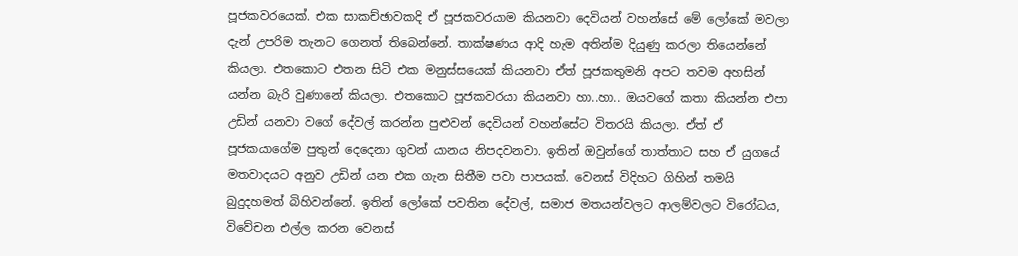පූජකවරයෙක්. එක සාකච්ඡාවකදි ඒ පූජකවරයාම කියනවා දෙවියන් වහන්සේ මේ ලෝකේ මවලා දැන් උපරිම තැනට ගෙනත් තිබෙන්නේ. තාක්ෂණය ආදි හැම අතින්ම දියුණු කරලා තියෙන්නේ කියලා. එතකොට එතන සිටි එක මනුස්සයෙක් කියනවා ඒත් පූජකතුමනි අපට තවම අහසින් යන්න බැරි වුණානේ කියලා. එතකොට පූජකවරයා කියනවා හා..හා.. ඔයවගේ කතා කියන්න එපා උඩින් යනවා වගේ දේවල් කරන්න පුළුවන් දෙවියන් වහන්සේට විතරයි කියලා. ඒත් ඒ පූජකයාගේම පුතුන් දෙදෙනා ගුවන් යානය නිපදවනවා. ඉතින් ඔවුන්ගේ තාත්තාට සහ ඒ යුගයේ මතවාදයට අනුව උඩින් යන එක ගැන සිතීම පවා පාපයක්. වෙනස් විදිහට ගිහින් තමයි බුදුදහමත් බිහිවන්නේ. ඉතින් ලෝකේ පවතින දේවල්, සමාජ මතයන්වලට ආලම්වලට විරෝධය, විවේචන එල්ල කරන වෙනස්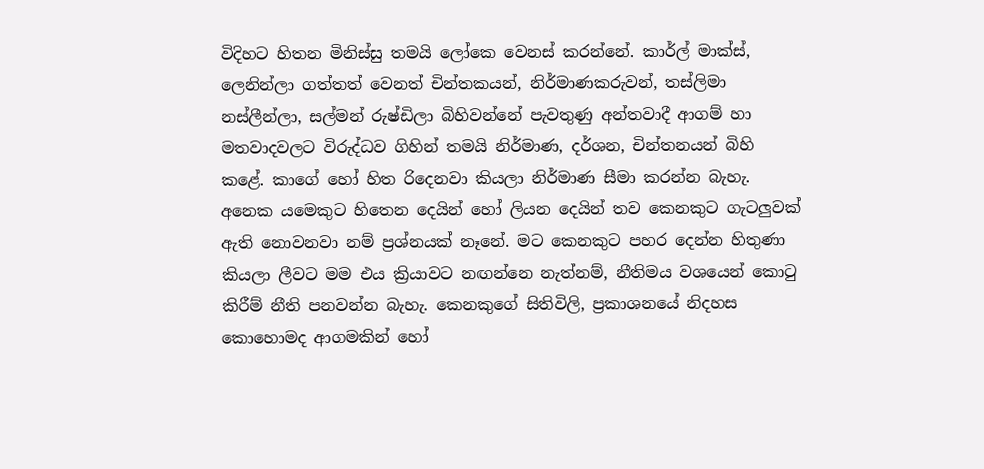විදිහට හිතන මිනිස්සු තමයි ලෝකෙ වෙනස් කරන්නේ. කාර්ල් මාක්ස්, ලෙනින්ලා ගත්තත් වෙනත් චින්තකයන්, නිර්මාණකරුවන්, තස්ලිමා නස්ලීන්ලා, සල්මන් රුෂ්ඩිලා බිහිවන්නේ පැවතුණු අන්තවාදී ආගම් හා මතවාදවලට විරුද්ධව ගිහින් තමයි නිර්මාණ, දර්ශන, චින්තනයන් බිහි කළේ. කාගේ හෝ හිත රිදෙනවා කියලා නිර්මාණ සීමා කරන්න බැහැ. අනෙක යමෙකුට හිතෙන දෙයින් හෝ ලියන දෙයින් තව කෙනකුට ගැටලුවක් ඇති නොවනවා නම් ප්‍රශ්නයක් නෑනේ. මට කෙනකුට පහර දෙන්න හිතුණා කියලා ලීවට මම එය ක්‍රියාවට නඟන්නෙ නැත්නම්, නීතිමය වශයෙන් කොටු කිරීම් නීති පනවන්න බැහැ. කෙනකුගේ සිතිවිලි, ප්‍රකාශනයේ නිදහස කොහොමද ආගමකින් හෝ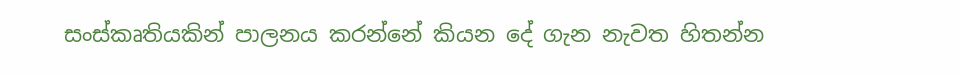සංස්කෘතියකින් පාලනය කරන්නේ කියන දේ ගැන නැවත හිතන්න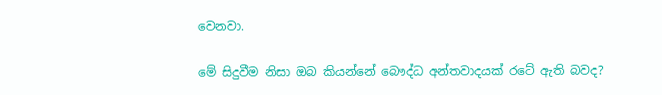වෙනවා.

මේ සිදුවීම නිසා ඔබ කියන්නේ බෞද්ධ අන්තවාදයක් රටේ ඇති බවද?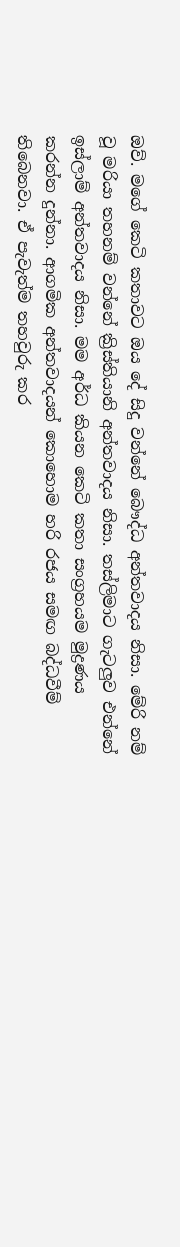ඔව්. මගේ කෙටි කතාවට ඔය දේ සිදු වන්නේ බෞද්ධ අන්තවාදය නිසා. මේරි නම් වූ මරියා තහනම් වන්නේ ක්‍රිස්තියානි අන්තවාදය නිසා. තස්ලිමාට ගැටලුව එන්නේ ඉස්ලාම් අන්තවාදය නිසා. මම අර්ධ කියන කෙටි කතා සංග්‍රහයම මුද්‍රණය කරන්න දුන්නා. ආගමික අන්තවාදයන් කොහොම හරි රජය සමඟ බද්ධවීම් තිබෙනවා. ඒ පැවැත්ම තහවුරු කර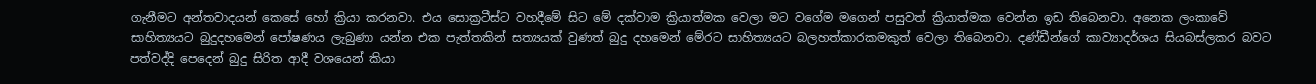ගැනීමට අන්තවාදයන් කෙසේ හෝ ක්‍රියා කරනවා. එය සොක්‍රටීස්ට වහදීමේ සිට මේ දක්වාම ක්‍රියාත්මක වෙලා මට වගේම මගෙන් පසුවත් ක්‍රියාත්මක වෙන්න ඉඩ තිබෙනවා. අනෙක ලංකාවේ සාහිත්‍යයට බුදුදහමෙන් පෝෂණය ලැබුණා යන්න එක පැත්තකින් සත්‍යයක් වුණත් බුදු දහමෙන් මේරට සාහිත්‍යයට බලහත්කාරකමකුත් වෙලා තිබෙනවා. දණ්ඩීන්ගේ කාව්‍යාදර්ශය සියබස්ලකර බවට පත්වද්දි පෙදෙන් බුදු සිරිත ආදී වශයෙන් කියා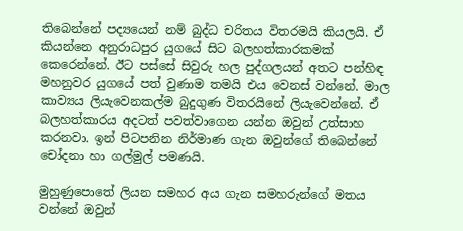තිබෙන්නේ පද්‍යයෙන් නම් බුද්ධ චරිතය විතරමයි කියලයි. ඒ කියන්නෙ අනුරාධපුර යුගයේ සිට බලහත්කාරකමක් කෙරෙන්නේ. ඊට පස්සේ සිවුරු හල පුද්ගලයන් අතට පන්හිඳ මහනුවර යුගයේ පත් වුණාම තමයි එය වෙනස් වන්නේ. මාල කාව්‍යය ලියැවෙනකල්ම බුදුගුණ විතරයිනේ ලියැවෙන්නේ. ඒ බලහත්කාරය අදටත් පවත්වාගෙන යන්න ඔවුන් උත්සාහ කරනවා. ඉන් පිටපනින නිර්මාණ ගැන ඔවුන්ගේ තිබෙන්නේ චෝදනා හා ගල්මුල් පමණයි.

මුහුණුපොතේ ලියන සමහර අය ගැන සමහරුන්ගේ මතය වන්නේ ඔවුන්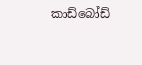කාඩ්බෝඩ්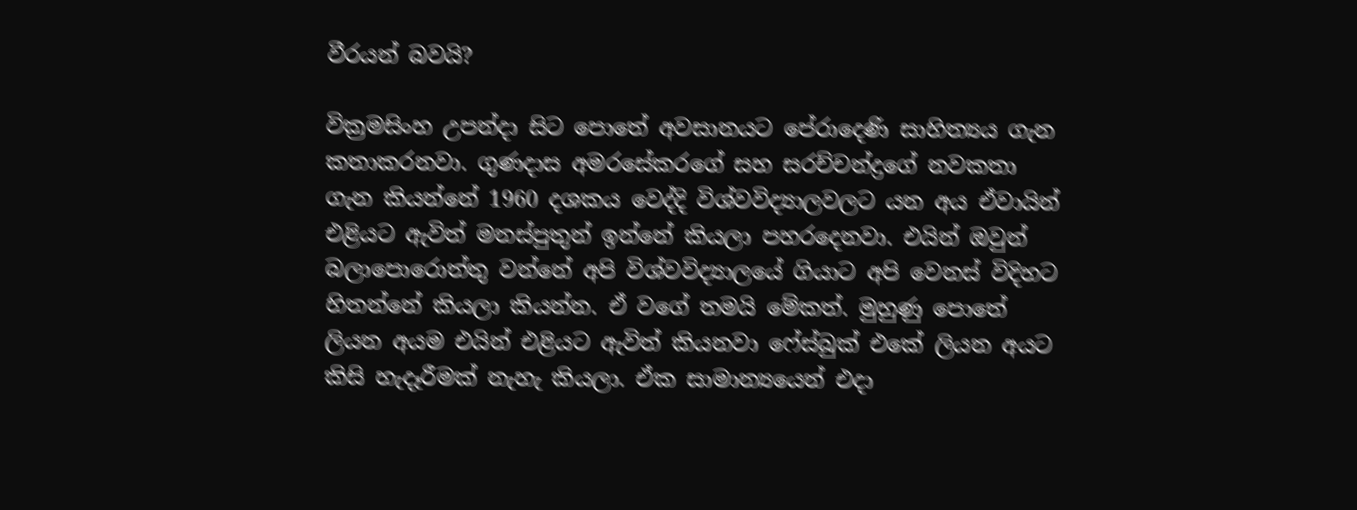වීරයන් බවයි?

වික්‍රමසිංහ උපන්දා සිට පොතේ අවසානයට පේරාදෙණි සාහිත්‍යය ගැන කතාකරනවා. ගුණදාස අමරසේකරගේ සහ සරච්චන්ද්‍රගේ නවකතා ගැන කියන්නේ 1960 දශකය වෙද්දි විශ්වවිද්‍යාලවලට යන අය ඒවායින් එළියට ඇවිත් මනස්පුතුන් ඉන්නේ කියලා පහරදෙනවා. එයින් ඔවුන් බලාපොරොත්තු වන්නේ අපි විශ්වවිද්‍යාලයේ ගියාට අපි වෙනස් විදිහට හිතන්නේ කියලා කියන්න. ඒ වගේ තමයි මේකත්. මුහුණු පොතේ ලියන අයම එයින් එළියට ඇවිත් කියනවා ෆේස්බුක් එකේ ලියන අයට කිසි හැදෑරීමක් නැහැ කියලා. ඒක සාමාන්‍යයෙන් එදා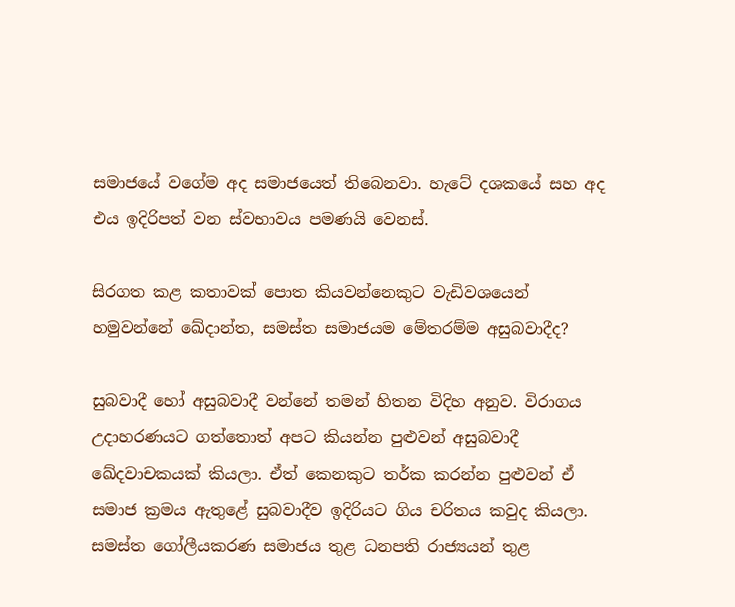සමාජයේ වගේම අද සමාජයෙත් තිබෙනවා. හැටේ දශකයේ සහ අද එය ඉදිරිපත් වන ස්වභාවය පමණයි වෙනස්.

සිරගත කළ කතාවක් පොත කියවන්නෙකුට වැඩිවශයෙන් හමුවන්නේ ඛේදාන්ත, සමස්ත සමාජයම මේතරම්ම අසුබවාදීද?

සුබවාදී හෝ අසුබවාදී වන්නේ තමන් හිතන විදිහ අනුව. විරාගය උදාහරණයට ගත්තොත් අපට කියන්න පුළුවන් අසුබවාදී ඛේදවාචකයක් කියලා. ඒත් කෙනකුට තර්ක කරන්න පුළුවන් ඒ සමාජ ක්‍රමය ඇතුළේ සුබවාදීව ඉදිරියට ගිය චරිතය කවුද කියලා. සමස්ත ගෝලීයකරණ සමාජය තුළ ධනපති රාජ්‍යයන් තුළ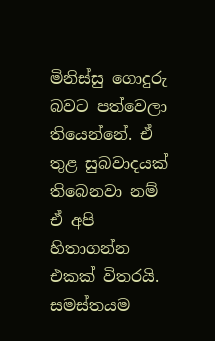මිනිස්සු ගොදුරු බවට පත්වෙලා තියෙන්නේ. ඒ තුළ සුබවාදයක් තිබෙනවා නම් ඒ අපි හිතාගන්න එකක් විතරයි. සමස්තයම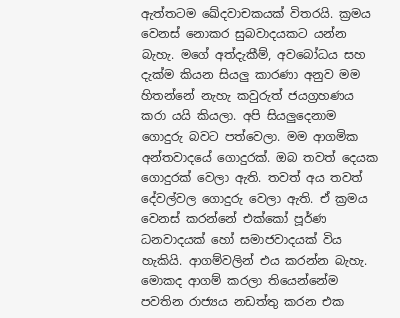ඇත්තටම ඛේදවාචකයක් විතරයි. ක්‍රමය වෙනස් නොකර සුබවාදයකට යන්න බැහැ. මගේ අත්දැකීම්, අවබෝධය සහ දැක්ම කියන සියලු කාරණා අනුව මම හිතන්නේ නැහැ කවුරුත් ජයග්‍රහණය කරා යයි කියලා. අපි සියලුදෙනාම ගොදුරු බවට පත්වෙලා. මම ආගමික අන්තවාදයේ ගොදුරක්. ඔබ තවත් දෙයක ගොදුරක් වෙලා ඇති. තවත් අය තවත් දේවල්වල ගොදුරු වෙලා ඇති. ඒ ක්‍රමය වෙනස් කරන්නේ එක්කෝ පූර්ණ ධනවාදයක් හෝ සමාජවාදයක් විය හැකියි. ආගම්වලින් එය කරන්න බැහැ. මොකද ආගම් කරලා තියෙන්නේම පවතින රාජ්‍යය නඩත්තු කරන එක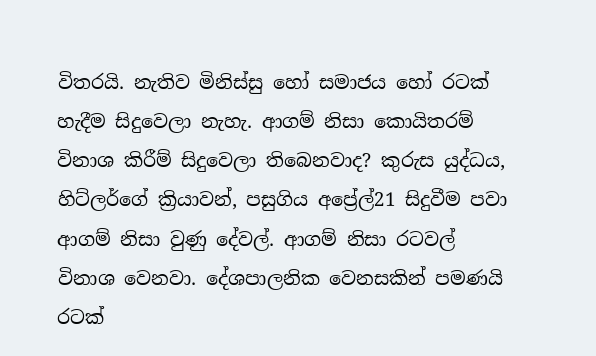විතරයි. නැතිව මිනිස්සු හෝ සමාජය හෝ රටක් හැදීම සිදුවෙලා නැහැ. ආගම් නිසා කොයිතරම් විනාශ කිරීම් සිදුවෙලා තිබෙනවාද? කුරුස යුද්ධය, හිට්ලර්ගේ ක්‍රියාවන්, පසුගිය අප්‍රේල්21 සිදුවීම පවා ආගම් නිසා වුණු දේවල්. ආගම් නිසා රටවල් විනාශ වෙනවා. දේශපාලනික වෙනසකින් පමණයි රටක්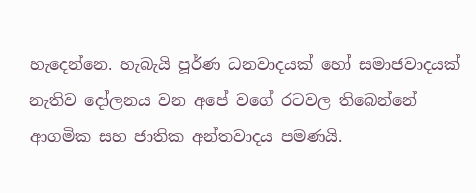හැදෙන්නෙ. හැබැයි පූර්ණ ධනවාදයක් හෝ සමාජවාදයක් නැතිව දෝලනය වන අපේ වගේ රටවල තිබෙන්නේ ආගමික සහ ජාතික අන්තවාදය පමණයි.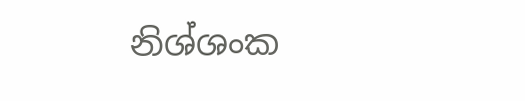නිශ්ශංක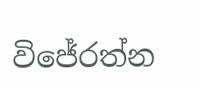විජේරත්න